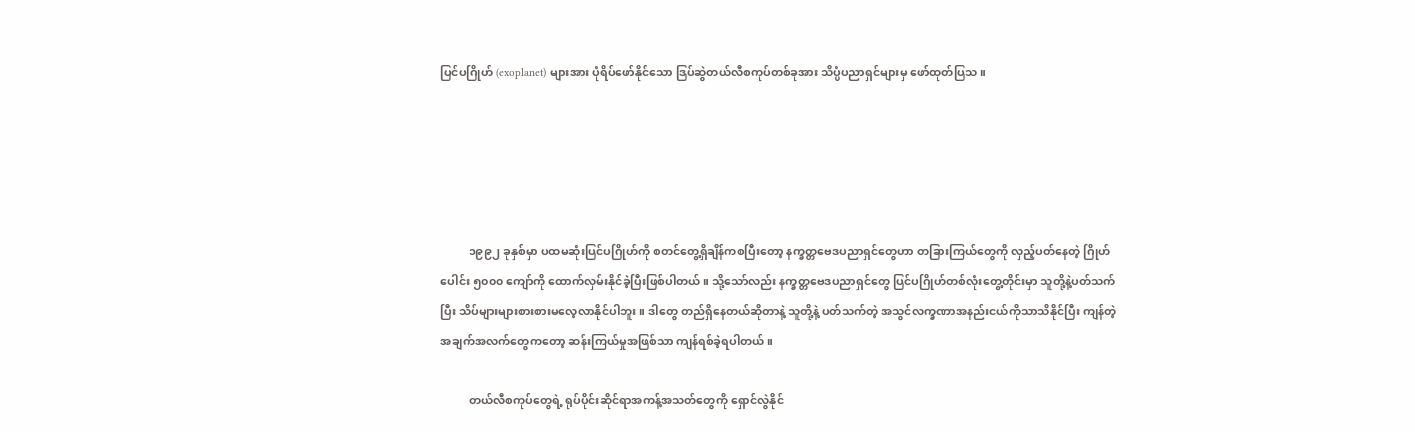ပြင်ပဂြိုဟ် (exoplanet) များအား ပုံရိပ်ဖော်နိုင်သော ဒြပ်ဆွဲတယ်လီစကုပ်တစ်ခုအား သိပ္ပံပညာရှင်များမှ ဖော်ထုတ်ပြသ။





          ၁၉၉၂ ခုနှစ်မှာ ပထမဆုံးပြင်ပဂြိုဟ်ကို စတင်တွေ့ရှိချိန်ကစပြီးတော့ နက္ခတ္တဗေဒပညာရှင်တွေဟာ တခြားကြယ်တွေကို လှည့်ပတ်နေတဲ့ ဂြိုဟ်ပေါင်း ၅၀၀၀ ကျော်ကို ထောက်လှမ်းနိုင်ခဲ့ပြီးဖြစ်ပါတယ်။ သို့သော်လည်း နက္ခတ္တဗေဒပညာရှင်တွေ ပြင်ပဂြိုဟ်တစ်လုံးတွေ့တိုင်းမှာ သူတို့နဲ့ပတ်သက်ပြီး သိပ်များများစားစားမလေ့လာနိုင်ပါဘူး။ ဒါတွေ တည်ရှိနေတယ်ဆိုတာနဲ့ သူတို့နဲ့ ပတ်သက်တဲ့ အသွင်လက္ခဏာအနည်းငယ်ကိုသာသိနိုင်ပြီး ကျန်တဲ့အချက်အလက်တွေကတော့ ဆန်းကြယ်မှုအဖြစ်သာ ကျန်ရစ်ခဲ့ရပါတယ်။

          တယ်လီစကုပ်တွေရဲ့ ရုပ်ပိုင်းဆိုင်ရာအကန့်အသတ်တွေကို ရှောင်လွဲနိုင်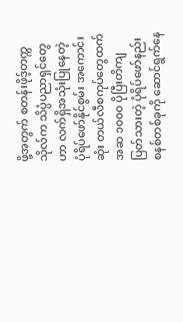ဖို့အတွက် စတန်းဖိုဒ့်တက္ကသိုလ်က သိပ္ပံပညာရှင်တွေဟာ လက်ရှိအသုံးပြုနေတဲ့ ပုံရိပ်ဖော်နိုင်စွမ်း အကောင်းဆုံး တယ်လီစကုပ်တွေထက် အဆ ၁၀၀၀ ပိုပြီးတိကျပြတ်သားတဲ့ ပုံရိပ်ဖော်နည်းစနစ်တစ်ခုကို ဆောင်ရွက်နေ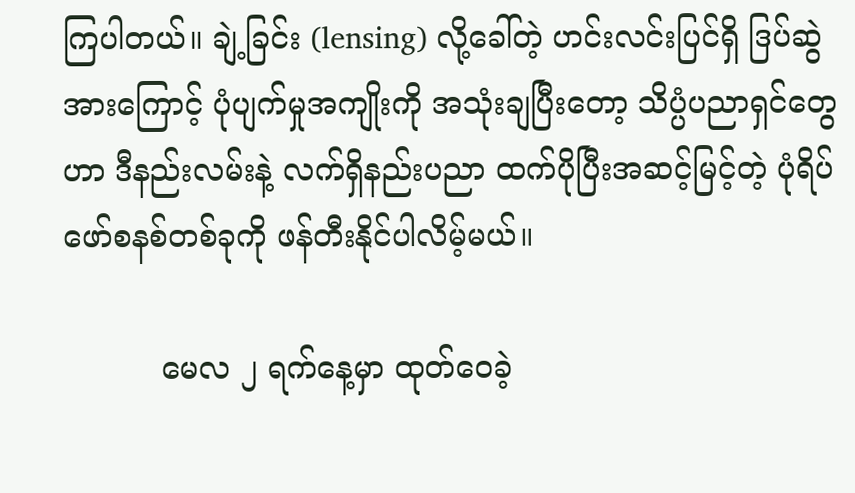ကြပါတယ်။ ချဲ့ခြင်း (lensing) လို့ခေါ်တဲ့ ဟင်းလင်းပြင်ရှိ ဒြပ်ဆွဲအားကြောင့် ပုံပျက်မှုအကျိုးကို အသုံးချပြီးတော့ သိပ္ပံပညာရှင်တွေဟာ ဒီနည်းလမ်းနဲ့ လက်ရှိနည်းပညာ ထက်ပိုပြီးအဆင့်မြင့်တဲ့ ပုံရိပ်ဖော်စနစ်တစ်ခုကို ဖန်တီးနိုင်ပါလိမ့်မယ်။

          မေလ ၂ ရက်နေ့မှာ ထုတ်ဝေခဲ့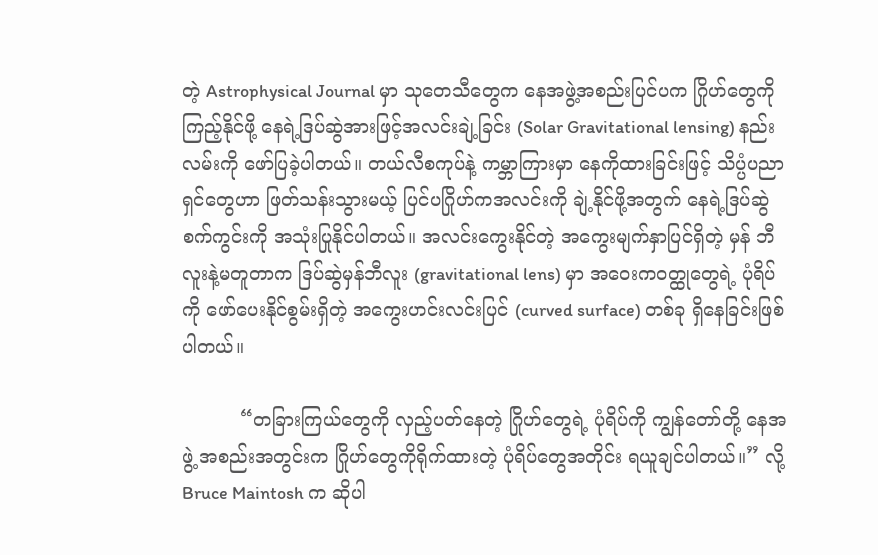တဲ့ Astrophysical Journal မှာ သုတေသီတွေက နေအဖွဲ့အစည်းပြင်ပက ဂြိုဟ်တွေကိုကြည့်နိုင်ဖို့ နေရဲ့ဒြပ်ဆွဲအားဖြင့်အလင်းချဲ့ခြင်း (Solar Gravitational lensing) နည်းလမ်းကို ဖော်ပြခဲ့ပါတယ်။ တယ်လီစကုပ်နဲ့ ကမ္ဘာကြားမှာ နေကိုထားခြင်းဖြင့် သိပ္ပံပညာရှင်တွေဟာ ဖြတ်သန်းသွားမယ့် ပြင်ပဂြိုဟ်ကအလင်းကို ချဲ့နိုင်ဖို့အတွက် နေရဲ့ဒြပ်ဆွဲစက်ကွင်းကို အသုံးပြုနိုင်ပါတယ်။ အလင်းကွေးနိုင်တဲ့ အကွေးမျက်နှာပြင်ရှိတဲ့ မှန် ဘီလူးနဲ့မတူတာက ဒြပ်ဆွဲမှန်ဘီလူး (gravitational lens) မှာ အဝေးကဝတ္ထုတွေရဲ့ ပုံရိပ်ကို ဖော်ပေးနိုင်စွမ်းရှိတဲ့ အကွေးဟင်းလင်းပြင် (curved surface) တစ်ခု ရှိနေခြင်းဖြစ်ပါတယ်။

          “တခြားကြယ်တွေကို လှည့်ပတ်နေတဲ့ ဂြိုဟ်တွေရဲ့ ပုံရိပ်ကို ကျွန်တော်တို့ နေအဖွဲ့ အစည်းအတွင်းက ဂြိုဟ်တွေကိုရိုက်ထားတဲ့ ပုံရိပ်တွေအတိုင်း ရယူချင်ပါတယ်။” လို့ Bruce Maintosh က ဆိုပါ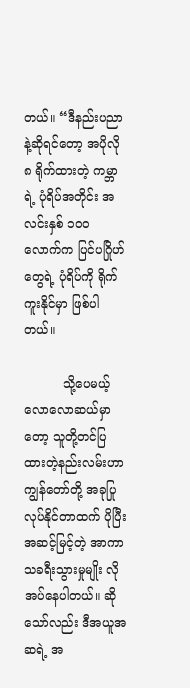တယ်။ “ဒီနည်းပညာနဲ့ဆိုရင်တော့ အပိုလို ၈ ရိုက်ထားတဲ့ ကမ္ဘာ ရဲ့ ပုံရိပ်အတိုင်း အလင်းနှစ် ၁၀၀ လောက်က ပြင်ပဂြိုဟ်တွေရဲ့ ပုံရိပ်ကို ရိုက်ကူးနိုင်မှာ ဖြစ်ပါတယ်။

          သို့ပေမယ့် လောလောဆယ်မှာတော့ သူတို့တင်ပြထားတဲ့နည်းလမ်းဟာ ကျွန်တော်တို့ အခုပြုလုပ်နိုင်တာထက် ပိုပြီးအဆင့်မြင့်တဲ့ အာကာသခရီးသွားမှုမျိုး လိုအပ်နေပါတယ်။ ဆိုသော်လည်း ဒီအယူအဆရဲ့ အ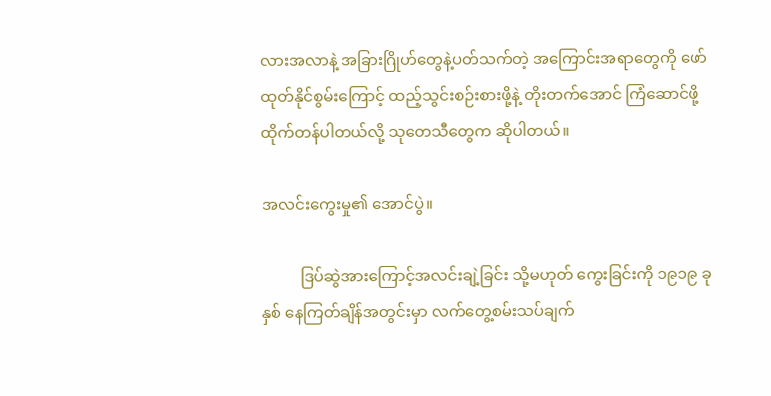လားအလာနဲ့ အခြားဂြိုဟ်တွေနဲ့ပတ်သက်တဲ့ အကြောင်းအရာတွေကို ဖော်ထုတ်နိုင်စွမ်းကြောင့် ထည့်သွင်းစဉ်းစားဖို့နဲ့ တိုးတက်အောင် ကြံဆောင်ဖို့ ထိုက်တန်ပါတယ်လို့ သုတေသီတွေက ဆိုပါတယ်။

အလင်းကွေးမှု၏ အောင်ပွဲ။

          ဒြပ်ဆွဲအားကြောင့်အလင်းချဲ့ခြင်း သို့မဟုတ် ကွေးခြင်းကို ၁၉၁၉ ခုနှစ် နေကြတ်ချိန်အတွင်းမှာ လက်တွေ့စမ်းသပ်ချက်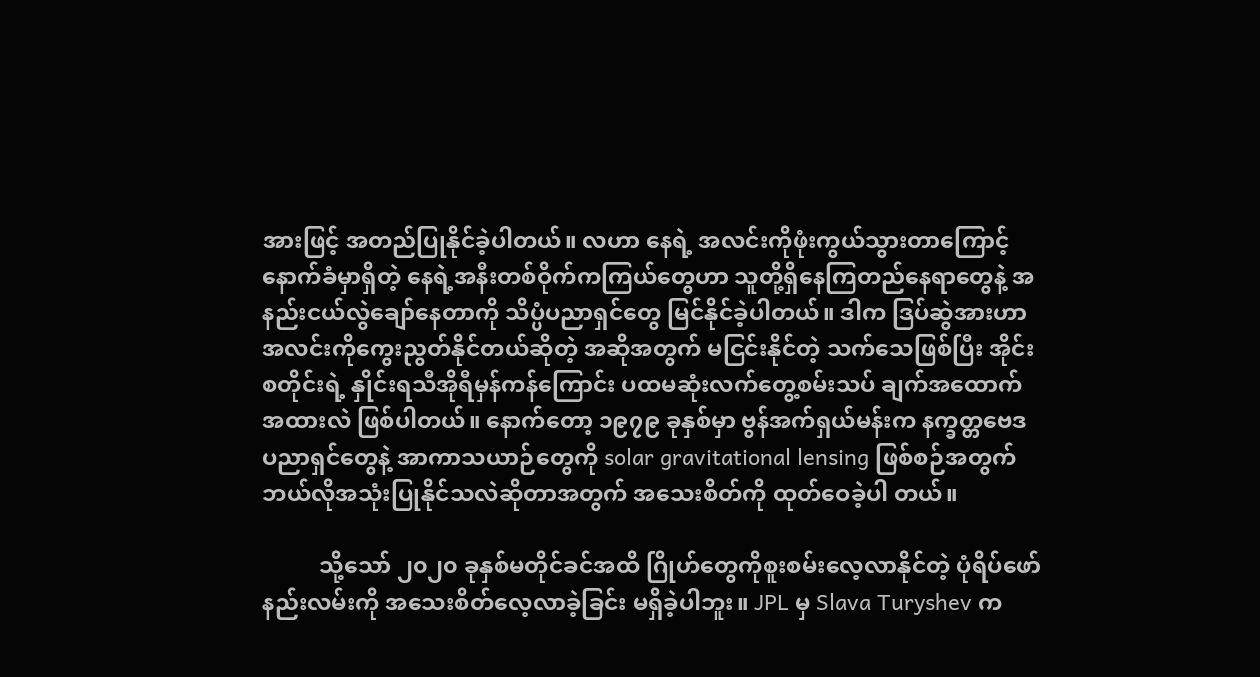အားဖြင့် အတည်ပြုနိုင်ခဲ့ပါတယ်။ လဟာ နေရဲ့ အလင်းကိုဖုံးကွယ်သွားတာကြောင့် နောက်ခံမှာရှိတဲ့ နေရဲ့အနီးတစ်ဝိုက်ကကြယ်တွေဟာ သူတို့ရှိနေကြတည်နေရာတွေနဲ့ အနည်းငယ်လွဲချော်နေတာကို သိပ္ပံပညာရှင်တွေ မြင်နိုင်ခဲ့ပါတယ်။ ဒါက ဒြပ်ဆွဲအားဟာ အလင်းကိုကွေးညွတ်နိုင်တယ်ဆိုတဲ့ အဆိုအတွက် မငြင်းနိုင်တဲ့ သက်သေဖြစ်ပြီး အိုင်းစတိုင်းရဲ့ နှိုင်းရသီအိုရီမှန်ကန်ကြောင်း ပထမဆုံးလက်တွေ့စမ်းသပ် ချက်အထောက်အထားလဲ ဖြစ်ပါတယ်။ နောက်တော့ ၁၉၇၉ ခုနှစ်မှာ ဗွန်အက်ရှယ်မန်းက နက္ခတ္တဗေဒပညာရှင်တွေနဲ့ အာကာသယာဉ်တွေကို solar gravitational lensing ဖြစ်စဉ်အတွက် ဘယ်လိုအသုံးပြုနိုင်သလဲဆိုတာအတွက် အသေးစိတ်ကို ထုတ်ဝေခဲ့ပါ တယ်။

          သို့သော် ၂၀၂၀ ခုနှစ်မတိုင်ခင်အထိ ဂြိုဟ်တွေကိုစူးစမ်းလေ့လာနိုင်တဲ့ ပုံရိပ်ဖော်နည်းလမ်းကို အသေးစိတ်လေ့လာခဲ့ခြင်း မရှိခဲ့ပါဘူး။ JPL မှ Slava Turyshev က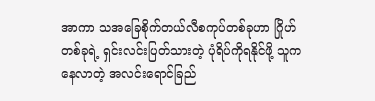အာကာ သအခြေစိုက်တယ်လီစကုပ်တစ်ခုဟာ ဂြိုဟ်တစ်ခုရဲ့ ရှင်းလင်းပြတ်သားတဲ့ ပုံရိပ်ကိုရနိုင်ဖို့ သူကနေလာတဲ့ အလင်းရောင်ခြည်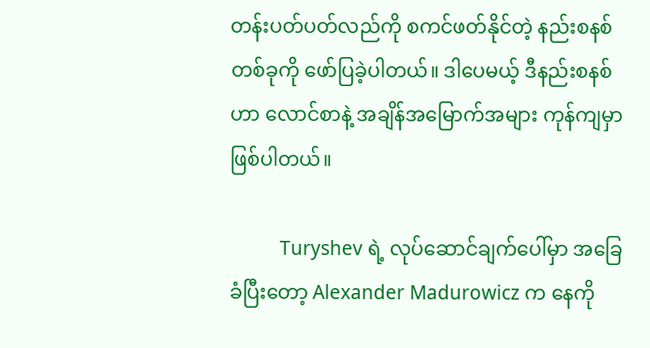တန်းပတ်ပတ်လည်ကို စကင်ဖတ်နိုင်တဲ့ နည်းစနစ်တစ်ခုကို ဖော်ပြခဲ့ပါတယ်။ ဒါပေမယ့် ဒီနည်းစနစ်ဟာ လောင်စာနဲ့ အချိန်အမြောက်အများ ကုန်ကျမှာဖြစ်ပါတယ်။

          Turyshev ရဲ့ လုပ်ဆောင်ချက်ပေါ်မှာ အခြေခံပြီးတော့ Alexander Madurowicz က နေကို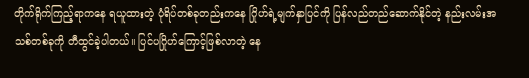တိုက်ရိုက်ကြည့်ရာကနေ ရယူထားတဲ့ ပုံရိပ်တစ်ခုတည်းကနေ ဂြိုဟ်ရဲ့မျက်နှာပြင်ကို ပြန်လည်တည်ဆောက်နိုင်တဲ့ နည်းလမ်းအသစ်တစ်ခုကို တီထွင်ခဲ့ပါတယ်။ ပြင်ပဂြိုဟ်ကြောင့်ဖြစ်လာတဲ့ နေ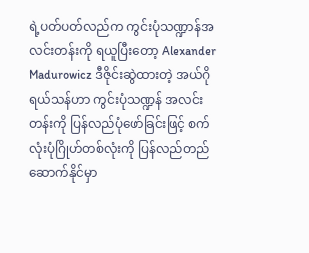ရဲ့ပတ်ပတ်လည်က ကွင်းပုံသဏ္ဍာန်အလင်းတန်းကို ရယူပြီးတော့ Alexander Madurowicz ဒီဇိုင်းဆွဲထားတဲ့ အယ်ဂိုရယ်သန်ဟာ ကွင်းပုံသဏ္ဍန် အလင်းတန်းကို ပြန်လည်ပုံဖော်ခြင်းဖြင့် စက်လုံးပုံဂြိုဟ်တစ်လုံးကို ပြန်လည်တည်‌‌ ဆောက်နိုင်မှာ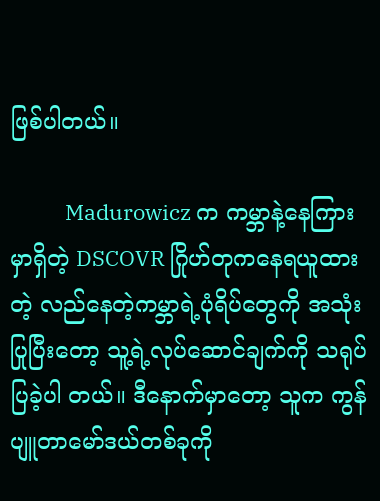ဖြစ်ပါတယ်။

           Madurowicz က ကမ္ဘာနဲ့နေကြားမှာရှိတဲ့ DSCOVR ဂြိုဟ်တုကနေရယူထားတဲ့ လည်နေတဲ့ကမ္ဘာရဲ့ပုံရိပ်တွေကို အသုံးပြုပြီးတော့ သူ့ရဲ့လုပ်ဆောင်ချက်ကို သရုပ်ပြခဲ့ပါ တယ်။ ဒီနောက်မှာတော့ သူက ကွန်ပျူတာမော်ဒယ်တစ်ခုကို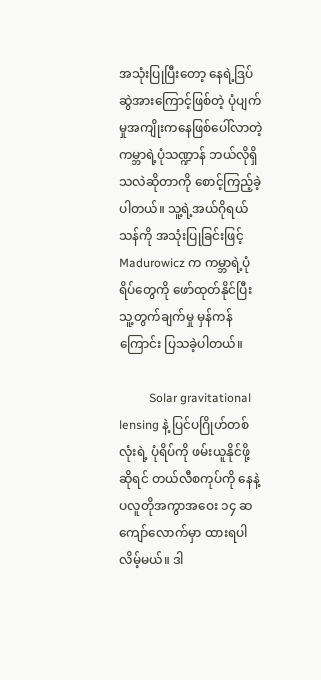အသုံးပြုပြီးတော့ နေရဲ့ဒြပ်ဆွဲအားကြောင့်ဖြစ်တဲ့ ပုံပျက်မှုအကျိုးကနေဖြစ်ပေါ်လာတဲ့ ကမ္ဘာရဲ့ပုံသဏ္ဍာန် ဘယ်လိုရှိသလဲဆိုတာကို စောင့်ကြည့်ခဲ့ပါတယ်။ သူ့ရဲ့အယ်ဂိုရယ်သန်ကို အသုံးပြုခြင်းဖြင့် Madurowicz က ကမ္ဘာရဲ့ပုံရိပ်တွေကို ဖော်ထုတ်နိုင်ပြီး သူ့တွက်ချက်မှု မှန်ကန်ကြောင်း ပြသခဲ့ပါတယ်။

          Solar gravitational lensing နဲ့ ပြင်ပဂြိုဟ်တစ်လုံးရဲ့ ပုံရိပ်ကို ဖမ်းယူနိုင်ဖို့ဆိုရင် တယ်လီစကုပ်ကို နေနဲ့ပလူတိုအကွာအဝေး ၁၄ ဆ ကျော်လောက်မှာ ထားရပါလိမ့်မယ်။ ဒါ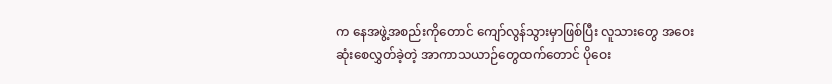က နေအဖွဲ့အစည်းကိုတောင် ကျော်လွန်သွားမှာဖြစ်ပြီး လူသားတွေ အဝေးဆုံးစေလွှတ်ခဲ့တဲ့ အာကာသယာဉ်တွေထက်တောင် ပိုဝေး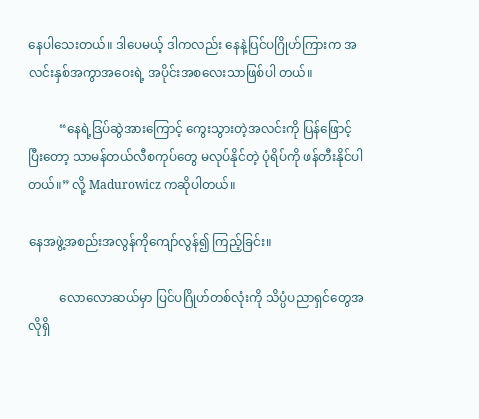နေပါသေးတယ်။ ဒါပေမယ့် ဒါကလည်း နေနဲ့ပြင်ပဂြိုဟ်ကြားက အလင်းနှစ်အကွာအဝေးရဲ့ အပိုင်းအစလေးသာဖြစ်ပါ တယ်။

          “နေရဲ့ဒြပ်ဆွဲအားကြောင့် ကွေးသွားတဲ့အလင်းကို ပြန်ဖြောင့်ပြီးတော့ သာမန်တယ်လီစကုပ်တွေ မလုပ်နိုင်တဲ့ ပုံရိပ်ကို ဖန်တီးနိုင်ပါတယ်။” လို့ Madurowicz ကဆိုပါတယ်။

နေအဖွဲ့အစည်းအလွန်ကိုကျော်လွန်၍ ကြည့်ခြင်း။

          လောလောဆယ်မှာ ပြင်ပဂြိုဟ်တစ်လုံးကို သိပ္ပံပညာရှင်တွေအလိုရှိ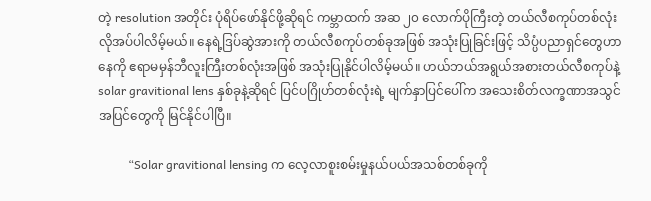တဲ့ resolution အတိုင်း ပုံရိပ်ဖော်နိုင်ဖို့ဆိုရင် ကမ္ဘာထက် အဆ ၂၀ လောက်ပိုကြီးတဲ့ တယ်လီစကုပ်တစ်လုံး လိုအပ်ပါလိမ့်မယ်။ နေရဲ့ဒြပ်ဆွဲအားကို တယ်လီစကုပ်တစ်ခုအဖြစ် အသုံးပြုခြင်းဖြင့် သိပ္ပံပညာရှင်တွေဟာ နေကို ဧရာမမှန်ဘီလူးကြီးတစ်လုံးအဖြစ် အသုံးပြုနိုင်ပါလိမ့်မယ်။ ဟယ်ဘယ်အရွယ်အစားတယ်လီစကုပ်နဲ့ solar gravitional lens နှစ်ခုနဲ့ဆိုရင် ပြင်ပဂြိုဟ်တစ်လုံးရဲ့ မျက်နှာပြင်ပေါ်က အသေးစိတ်လက္ခဏာအသွင်အပြင်တွေကို မြင်နိုင်ပါပြီ။

          “Solar gravitional lensing က လေ့လာစူးစမ်းမှုနယ်ပယ်အသစ်တစ်ခုကို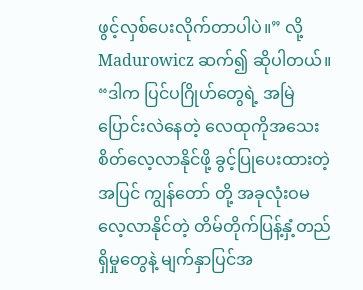ဖွင့်လှစ်ပေးလိုက်တာပါပဲ။” လို့ Madurowicz ဆက်၍ ဆိုပါတယ်။ “ဒါက ပြင်ပဂြိုဟ်တွေရဲ့ အမြဲပြောင်းလဲနေတဲ့ လေထုကိုအသေးစိတ်လေ့လာနိုင်ဖို့ ခွင့်ပြုပေးထားတဲ့အပြင် ကျွန်တော် တို့ အခုလုံးဝမလေ့လာနိုင်တဲ့ တိမ်တိုက်ပြန့်နှံ့တည်ရှိမှုတွေနဲ့ မျက်နှာပြင်အ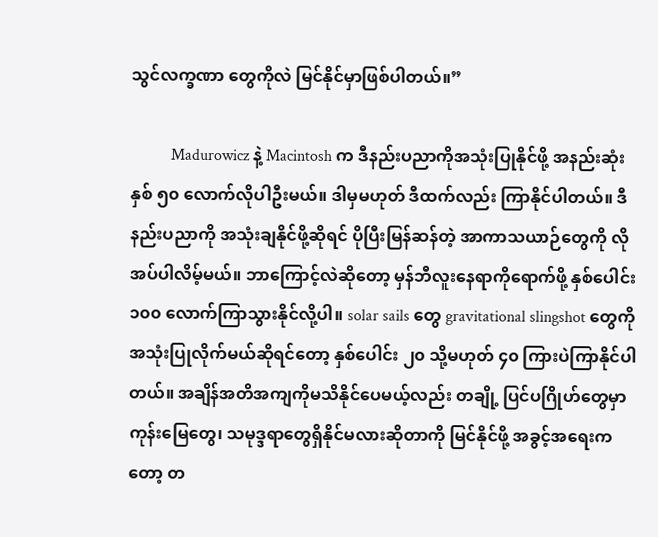သွင်လက္ခဏာ တွေကိုလဲ မြင်နိုင်မှာဖြစ်ပါတယ်။”

          Madurowicz နဲ့ Macintosh က ဒီနည်းပညာကိုအသုံးပြုနိုင်ဖို့ အနည်းဆုံး နှစ် ၅၀ လောက်လိုပါဦးမယ်။ ဒါမှမဟုတ် ဒီထက်လည်း ကြာနိုင်ပါတယ်။ ဒီနည်းပညာကို အသုံးချနိုင်ဖို့ဆိုရင် ပိုပြီးမြန်ဆန်တဲ့ အာကာသယာဉ်တွေကို လိုအပ်ပါလိမ့်မယ်။ ဘာကြောင့်လဲဆိုတော့ မှန်ဘီလူးနေရာကိုရောက်ဖို့ နှစ်ပေါင်း ၁၀၀ လောက်ကြာသွားနိုင်လို့ပါ။ solar sails တွေ gravitational slingshot တွေကို အသုံးပြုလိုက်မယ်ဆိုရင်တော့ နှစ်ပေါင်း ၂၀ သို့မဟုတ် ၄၀ ကြားပဲကြာနိုင်ပါတယ်။ အချိန်အတိအကျကိုမသိနိုင်ပေမယ့်လည်း တချို့ ပြင်ပဂြိုဟ်တွေမှာ ကုန်းမြေတွေ၊ သမုဒ္ဒရာတွေရှိနိုင်မလားဆိုတာကို မြင်နိုင်ဖို့ အခွင့်အရေးကတော့ တ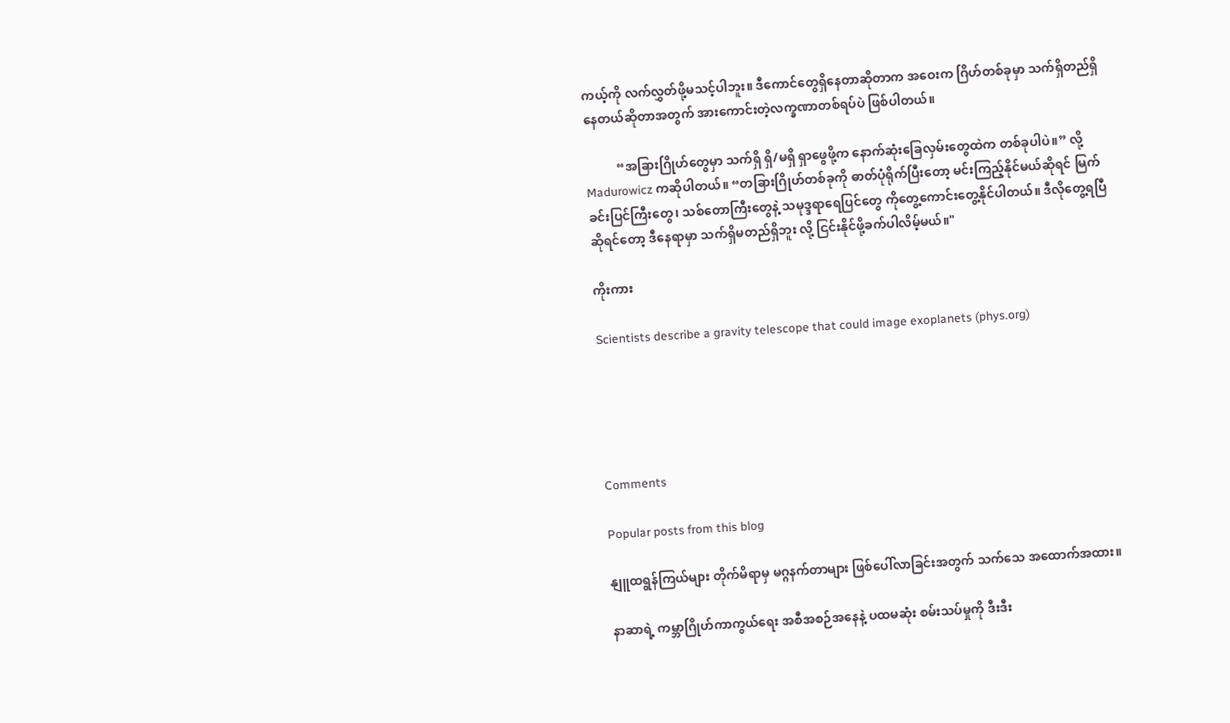ကယ့်ကို လက်လွှတ်ဖို့မသင့်ပါဘူး။ ဒီကောင်တွေရှိနေတာဆိုတာက အဝေးက ဂြိဟ်တစ်ခုမှာ သက်ရှိတည်ရှိနေတယ်ဆိုတာအတွက် အားကောင်းတဲ့လက္ခဏာတစ်ရပ်ပဲ ဖြစ်ပါတယ်။

          “အခြားဂြိုဟ်တွေမှာ သက်ရှိ ရှိ/မရှိ ရှာဖွေဖို့က နောက်ဆုံးခြေလှမ်းတွေထဲက တစ်ခုပါပဲ။” လို့ Madurowicz ကဆိုပါတယ်။ “တခြားဂြိုဟ်တစ်ခုကို ဓာတ်ပုံရိုက်ပြီးတော့ မင်းကြည့်နိုင်မယ်ဆိုရင် မြက်ခင်းပြင်ကြီးတွေ၊ သစ်တောကြီးတွေနဲ့ သမုဒ္ဒရာရေပြင်တွေ ကိုတွေ့ကောင်းတွေ့နိုင်ပါတယ်။ ဒီလိုတွေ့ရပြီဆိုရင်တော့ ဒီနေရာမှာ သက်ရှိမတည်ရှိဘူး လို့ ငြင်းနိုင်ဖို့ခက်ပါလိမ့်မယ်။"

ကိုးကား

Scientists describe a gravity telescope that could image exoplanets (phys.org)





Comments

Popular posts from this blog

နျူထရွန်ကြယ်များ တိုက်မိရာမှ မဂ္ဂနက်တာများ ဖြစ်ပေါ်လာခြင်းအတွက် သက်သေ အထောက်အထား။

နာဆာရဲ့ ကမ္ဘာဂြိုဟ်ကာကွယ်ရေး အစီအစဉ်အနေနဲ့ ပထမဆုံး စမ်းသပ်မှုကို ဒီးဒီး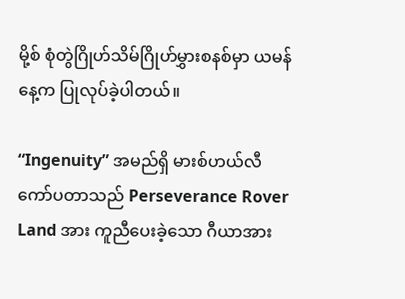မို့စ် စုံတွဲဂြိုဟ်သိမ်ဂြိုဟ်မွှားစနစ်မှာ ယမန်နေ့က ပြုလုပ်ခဲ့ပါတယ်။

“Ingenuity” အမည်ရှိ မားစ်ဟယ်လီကော်ပတာသည် Perseverance Rover Land အား ကူညီပေးခဲ့သော ဂီယာအား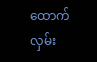ထောက်လှမ်း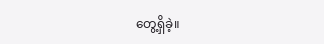တွေ့ရှိခဲ့။